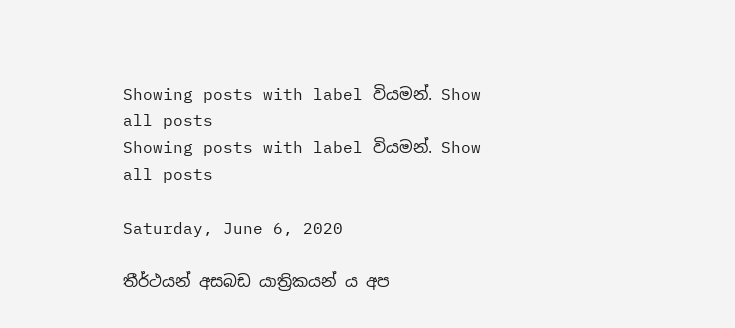Showing posts with label වියමන්. Show all posts
Showing posts with label වියමන්. Show all posts

Saturday, June 6, 2020

තීර්ථයන් අසබඩ යාත්‍රිකයන් ය අප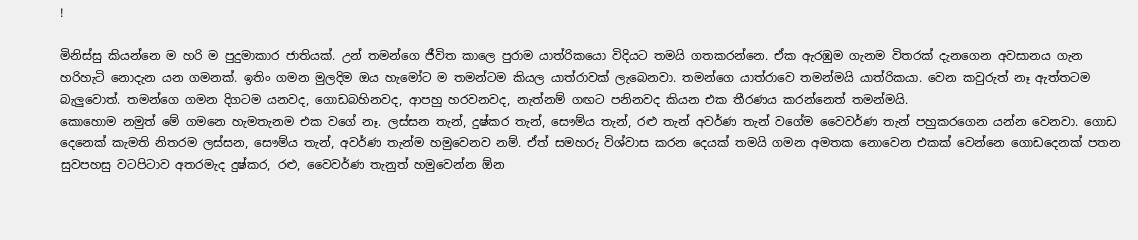!

මිනිස්සු කියන්නෙ ම හරි ම පුදුමාකාර ජාතියක්. උන් තමන්ගෙ ජීවිත කාලෙ පුරාම යාත්රිකයො විදියට තමයි ගතකරන්නෙ. ඒක ඇරඹුම ගැනම විතරක් දැනගෙන අවසානය ගැන හරිහැටි නොදැන යන ගමනක්. ඉතිං ගමන මුලදිම ඔය හැමෝට ම තමන්ටම කියල යාත්රාවක් ලැබෙනවා. තමන්ගෙ යාත්රාවෙ තමන්මයි යාත්රිකයා. වෙන කවුරුත් නෑ ඇත්තටම බැලුවොත්. තමන්ගෙ ගමන දිගටම යනවද, ගොඩබහිනවද, ආපහු හරවනවද, නැත්නම් ගඟට පනිනවද කියන එක තීරණය කරන්නෙත් තමන්මයි.
කොහොම නමුත් මේ ගමනෙ හැමතැනම එක වගේ නෑ. ලස්සන තැන්, දුෂ්කර තැන්, සෞම්ය තැන්, රළු තැන් අවර්ණ තැන් වගේම වෛවර්ණ තැන් පහුකරගෙන යන්න වෙනවා. ගොඩ දෙනෙක් කැමති නිතරම ලස්සන, සෞම්ය තැන්, අවර්ණ තැන්ම හමුවෙනව නම්. ඒත් සමහරු විශ්වාස කරන දෙයක් තමයි ගමන අමතක නොවෙන එකක් වෙන්නෙ ගොඩදෙනක් පතන සුවපහසු වටපිටාව අතරමැද දුෂ්කර, රළු, වෛවර්ණ තැනුත් හමුවෙන්න ඕන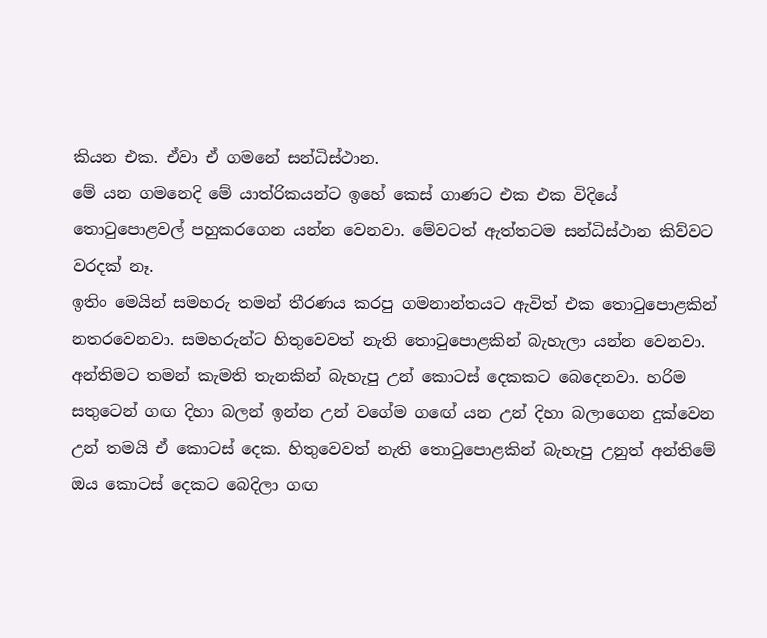කියන එක. ඒවා ඒ ගමනේ සන්ධිස්ථාන.
මේ යන ගමනෙදි මේ යාත්රිකයන්ට ඉහේ කෙස් ගාණට එක එක විදියේ තොටුපොළවල් පහුකරගෙන යන්න වෙනවා. මේවටත් ඇත්තටම සන්ධිස්ථාන කිව්වට වරදක් නෑ.
ඉතිං මෙයින් සමහරු තමන් තීරණය කරපු ගමනාන්තයට ඇවිත් එක තොටුපොළකින් නතරවෙනවා. සමහරුන්ට හිතුවෙවත් නැති තොටුපොළකින් බැහැලා යන්න වෙනවා. අන්තිමට තමන් කැමති තැනකින් බැහැපු උන් කොටස් දෙකකට බෙදෙනවා. හරිම සතුටෙන් ගඟ දිහා බලන් ඉන්න උන් වගේම ගඟේ යන උන් දිහා බලාගෙන දුක්වෙන උන් තමයි ඒ කොටස් දෙක. හිතුවෙවත් නැති තොටුපොළකින් බැහැපු උනුත් අන්තිමේ ඔය කොටස් දෙකට බෙදිලා ගඟ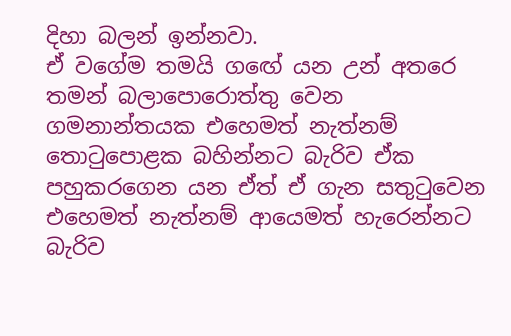දිහා බලන් ඉන්නවා.
ඒ වගේම තමයි ගඟේ යන උන් අතරෙ තමන් බලාපොරොත්තු වෙන ගමනාන්තයක එහෙමත් නැත්නම් තොටුපොළක බහින්නට බැරිව ඒක පහුකරගෙන යන ඒත් ඒ ගැන සතුටුවෙන එහෙමත් නැත්නම් ආයෙමත් හැරෙන්නට බැරිව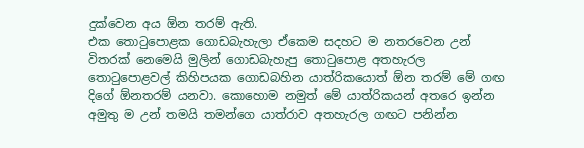දුක්වෙන අය ඕන තරම් ඇති.
එක තොටුපොළක ගොඩබැහැලා ඒකෙම සදහට ම නතරවෙන උන් විතරක් නෙමෙයි මුලින් ගොඩබැහැපු තොටුපොළ අතහැරල තොටුපොළවල් කිහිපයක ගොඩබහින යාත්රිකයොත් ඕන තරම් මේ ගඟ දිගේ ඕනතරම් යනවා. කොහොම නමුත් මේ යාත්රිකයන් අතරෙ ඉන්න අමුතු ම උන් තමයි තමන්ගෙ යාත්රාව අතහැරල ගඟට පනින්න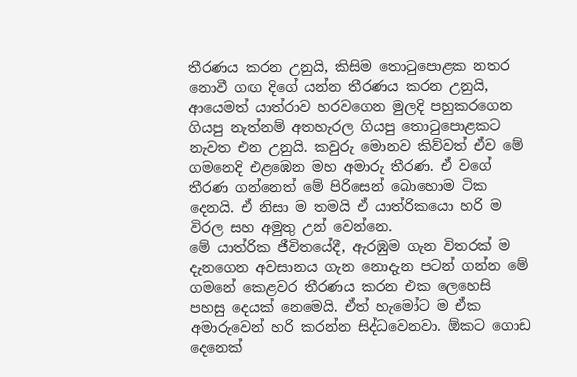තීරණය කරන උනුයි, කිසිම තොටුපොළක නතර නොවී ගඟ දිගේ යන්න තීරණය කරන උනුයි, ආයෙමත් යාත්රාව හරවගෙන මුලදි පහුකරගෙන ගියපු නැත්නම් අතහැරල ගියපු තොටුපොළකට නැවත එන උනුයි. කවුරු මොනව කිව්වත් ඒව මේ ගමනෙදි එළඹෙන මහ අමාරු තීරණ. ඒ වගේ තීරණ ගන්නෙත් මේ පිරිසෙන් බොහොම ටික දෙනයි. ඒ නිසා ම තමයි ඒ යාත්රිකයො හරි ම විරල සහ අමුතු උන් වෙන්නෙ.
මේ යාත්රික ජීවිතයේදී, ඇරඹුම ගැන විතරක් ම දැනගෙන අවසානය ගැන නොදැන පටන් ගන්න මේ ගමනේ කෙළවර තීරණය කරන එක ලෙහෙසි පහසු දෙයක් නෙමෙයි. ඒත් හැමෝට ම ඒක අමාරුවෙන් හරි කරන්න සිද්ධවෙනවා. ඕකට ගොඩ දෙනෙක්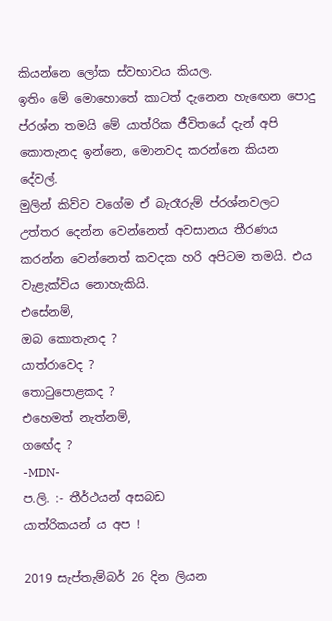කියන්නෙ ලෝක ස්වභාවය කියල.
ඉතිං මේ මොහොතේ කාටත් දැනෙන හැඟෙන පොදු ප්රශ්න තමයි මේ යාත්රික ජීවිතයේ දැන් අපි කොතැනද ඉන්නෙ, මොනවද කරන්නෙ කියන දේවල්.
මුලින් කිව්ව වගේම ඒ බැරෑරුම් ප්රශ්නවලට උත්තර දෙන්න වෙන්නෙත් අවසානය තීරණය කරන්න වෙන්නෙත් කවදක හරි අපිටම තමයි. එය වැළැක්විය නොහැකියි.
එසේනම්,
ඔබ කොතැනද ?
යාත්රාවෙද ?
තොටුපොළකද ?
එහෙමත් නැත්නම්,
ගඟේද ?
-MDN-
ප.ලි. :- තීර්ථයන් අසබඩ
යාත්රිකයන් ය අප !

2019 සැප්තැම්බර් 26 දින ලියන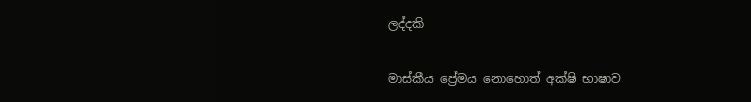ලද්දකි

මාස්කීය ප්‍රේමය නොහොත් අක්ෂි භාෂාව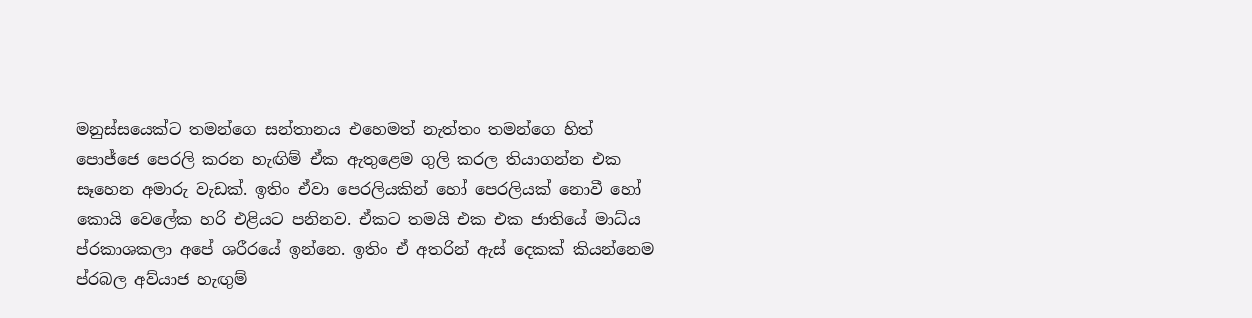මනුස්සයෙක්ට තමන්ගෙ සන්තානය එහෙමත් නැත්තං තමන්ගෙ හිත් පොජ්ජෙ පෙරලි කරන හැඟිම් ඒක ඇතුළෙම ගුලි කරල තියාගන්න එක සෑහෙන අමාරු වැඩක්. ඉතිං ඒවා පෙරලියකින් හෝ පෙරලියක් නොවී හෝ කොයි වෙලේක හරි එළියට පනිනව. ඒකට තමයි එක එක ජාතියේ මාධ්ය ප්රකාශකලා අපේ ශරීරයේ ඉන්නෙ. ඉතිං ඒ අතරින් ඇස් දෙකක් කියන්නෙම ප්රබල අව්යාජ හැඟුම්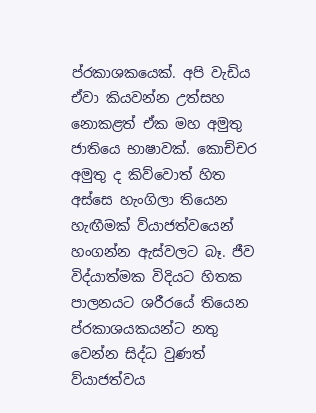ප්රකාශකයෙක්. අපි වැඩිය ඒවා කියවන්න උත්සහ නොකළත් ඒක මහ අමුතු ජාතියෙ භාෂාවක්. කොච්චර අමුතු ද කිව්වොත් හිත අස්සෙ හැංගිලා තියෙන හැඟීමක් ව්යාජත්වයෙන් හංගන්න ඇස්වලට බෑ. ජීව විද්යාත්මක විදියට හිතක පාලනයට ශරීරයේ තියෙන ප්රකාශයකයන්ට නතු වෙන්න සිද්ධ වුණත් ව්යාජත්වය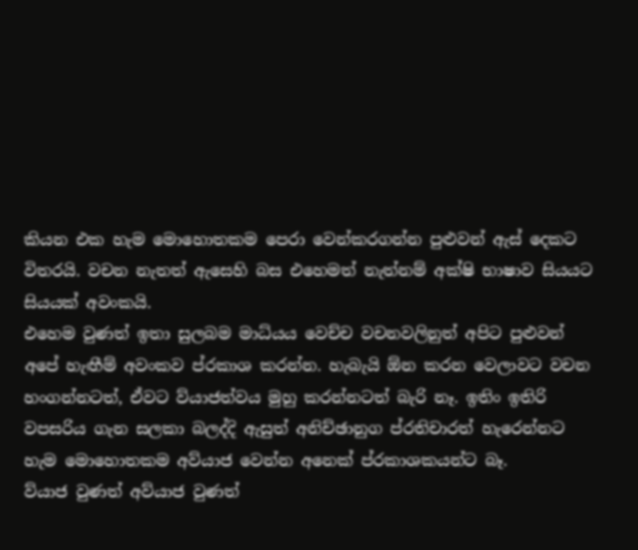කියන එක හැම මොහොතකම පෙරා වෙන්කරගන්න පුළුවන් ඇස් දෙකට විතරයි. වචන නැතත් ඇසෙහි බස එහෙමත් නැත්නම් අක්ෂි භාෂාව සියයට සියයක් අවංකයි.
එහෙම වුණත් ඉතා සුලබම මාධ්යය වෙච්ච වචනවලිනුත් අපිට පුළුවන් අපේ හැඟීම් අවංකව ප්රකාශ කරන්න. හැබැයි ඕන කරන වෙලාවට වචන හංගන්නටත්, ඒවට ව්යාජත්වය මුහු කරන්නටත් බැරි නෑ. ඉතිං ඉතිරි වපසරිය ගැන සලකා බලද්දි ඇසුත් අනිච්ඡානුග ප්රතිචාරත් හැරෙන්නට හැම මොහොතකම අව්යාජ වෙන්න අනෙක් ප්රකාශකයන්ට බෑ.
ව්යාජ වුණත් අව්යාජ වුණත්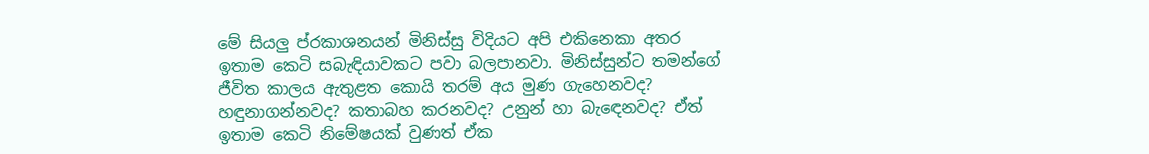මේ සියලු ප්රකාශනයන් මිනිස්සු විදියට අපි එකිනෙකා අතර ඉතාම කෙටි සබැඳියාවකට පවා බලපානවා. මිනිස්සුන්ට තමන්ගේ ජීවිත කාලය ඇතුළත කොයි තරම් අය මුණ ගැහෙනවද? හඳුනාගන්නවද? කතාබහ කරනවද? උනුන් හා බැඳෙනවද? ඒත් ඉතාම කෙටි නිමේෂයක් වුණත් ඒක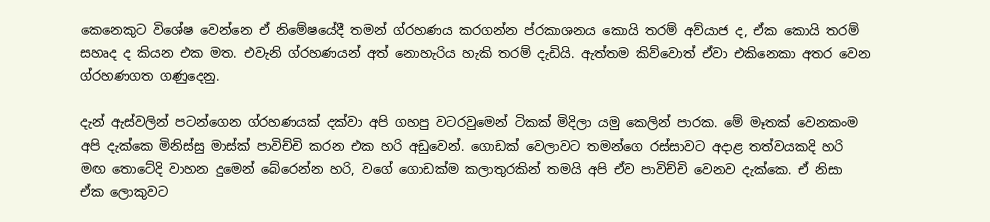කෙනෙකුට විශේෂ වෙන්නෙ ඒ නිමේෂයේදී තමන් ග්රහණය කරගන්න ප්රකාශනය කොයි තරම් අව්යාජ ද, ඒක කොයි තරම් සහෘද ද කියන එක මත. එවැනි ග්රහණයන් අත් නොහැරිය හැකි තරම් දැඩියි. ඇත්තම කිව්වොත් ඒවා එකිනෙකා අතර වෙන ග්රහණගත ගණුදෙනු.

දැන් ඇස්වලින් පටන්ගෙන ග්රහණයක් දක්වා අපි ගහපු වටරවුමෙන් ටිකක් මිදිලා යමු කෙලින් පාරක. මේ මෑතක් වෙනකංම අපි දැක්කෙ මිනිස්සු මාස්ක් පාවිච්චි කරන එක හරි අඩුවෙන්. ගොඩක් වෙලාවට තමන්ගෙ රස්සාවට අදාළ තත්වයකදි හරි මඟ තොටේදි වාහන දුමෙන් බේරෙන්න හරි, වගේ ගොඩක්ම කලාතුරකින් තමයි අපි ඒව පාවිච්චි වෙනව දැක්කෙ. ඒ නිසා ඒක ලොකුවට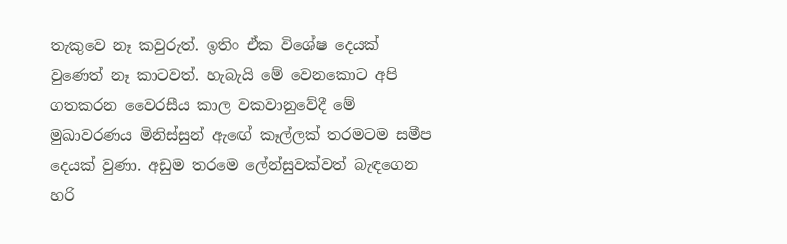තැකුවෙ නෑ කවුරුත්. ඉතිං ඒක විශේෂ දෙයක් වුණෙත් නෑ කාටවත්. හැබැයි මේ වෙනකොට අපි ගතකරන වෛරසීය කාල වකවානුවේදී මේ මුඛාවරණය මිනිස්සුන් ඇඟේ කෑල්ලක් තරමටම සමීප දෙයක් වුණා. අඩුම තරමෙ ලේන්සුවක්වත් බැඳගෙන හරි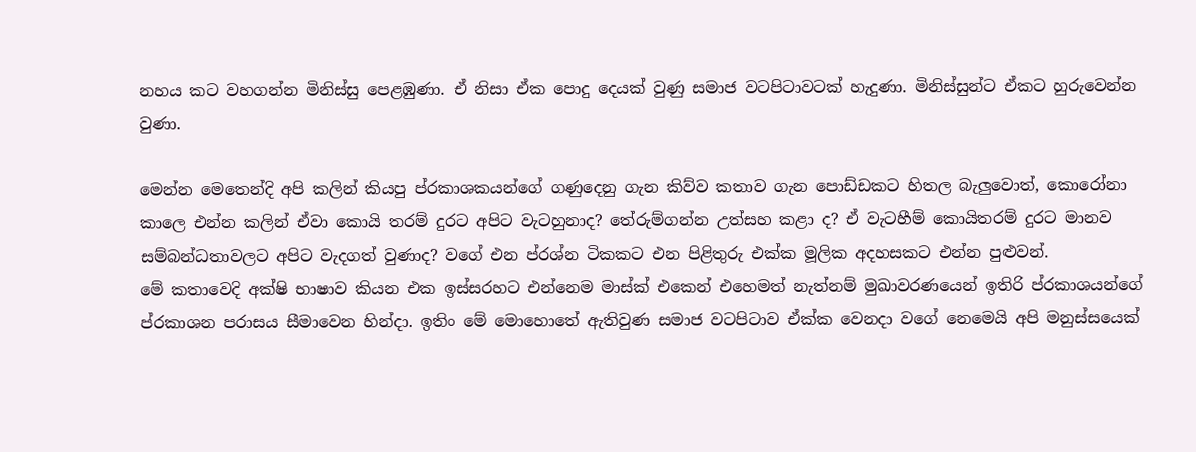නහය කට වහගන්න මිනිස්සු පෙළඹුණා. ඒ නිසා ඒක පොදු දෙයක් වුණු සමාජ වටපිටාවටක් හැදුණා. මිනිස්සුන්ට ඒකට හුරුවෙන්න වුණා.

මෙන්න මෙතෙන්දි අපි කලින් කියපු ප්රකාශකයන්ගේ ගණුදෙනු ගැන කිව්ව කතාව ගැන පොඩ්ඩකට හිතල බැලුවොත්, කොරෝනා කාලෙ එන්න කලින් ඒවා කොයි තරම් දුරට අපිට වැටහුනාද? තේරුම්ගන්න උත්සහ කළා ද? ඒ වැටහීම් කොයිතරම් දුරට මානව සම්බන්ධතාවලට අපිට වැදගත් වුණාද? වගේ එන ප්රශ්න ටිකකට එන පිළිතුරු එක්ක මූලික අදහසකට එන්න පුළුවන්.
මේ කතාවෙදි අක්ෂි භාෂාව කියන එක ඉස්සරහට එන්නෙම මාස්ක් එකෙන් එහෙමත් නැත්නම් මුඛාවරණයෙන් ඉතිරි ප්රකාශයන්ගේ ප්රකාශන පරාසය සීමාවෙන හින්දා. ඉතිං මේ මොහොතේ ඇතිවුණ සමාජ වටපිටාව ඒක්ක වෙනදා වගේ නෙමෙයි අපි මනුස්සයෙක්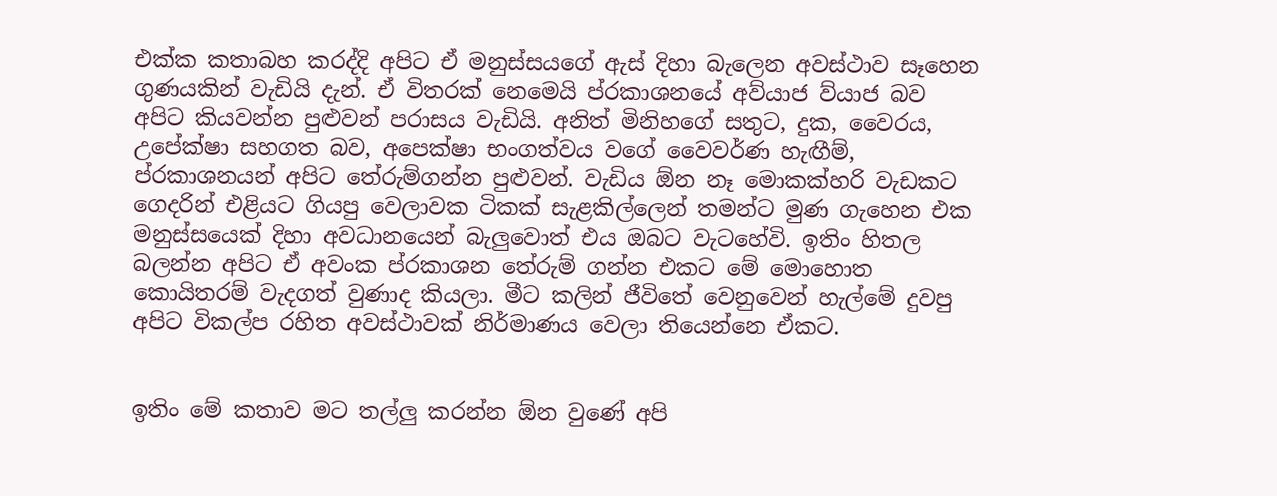එක්ක කතාබහ කරද්දි අපිට ඒ මනුස්සයගේ ඇස් දිහා බැලෙන අවස්ථාව සෑහෙන ගුණයකින් වැඩියි දැන්. ඒ විතරක් නෙමෙයි ප්රකාශනයේ අව්යාජ ව්යාජ බව අපිට කියවන්න පුළුවන් පරාසය වැඩියි. අනිත් මිනිහගේ සතුට, දුක, වෛරය, උපේක්ෂා සහගත බව, අපෙක්ෂා භංගත්වය වගේ වෛවර්ණ හැඟීම්, ප්රකාශනයන් අපිට තේරුම්ගන්න පුළුවන්. වැඩිය ඕන නෑ මොකක්හරි වැඩකට ගෙදරින් එළියට ගියපු වෙලාවක ටිකක් සැළකිල්ලෙන් තමන්ට මුණ ගැහෙන එක මනුස්සයෙක් දිහා අවධානයෙන් බැලුවොත් එය ඔබට වැටහේවි. ඉතිං හිතල බලන්න අපිට ඒ අවංක ප්රකාශන තේරුම් ගන්න එකට මේ මොහොත කොයිතරම් වැදගත් වුණාද කියලා. මීට කලින් ජීවිතේ වෙනුවෙන් හැල්මේ දුවපු අපිට විකල්ප රහිත අවස්ථාවක් නිර්මාණය වෙලා තියෙන්නෙ ඒකට.


ඉතිං මේ කතාව මට තල්ලු කරන්න ඕන වුණේ අපි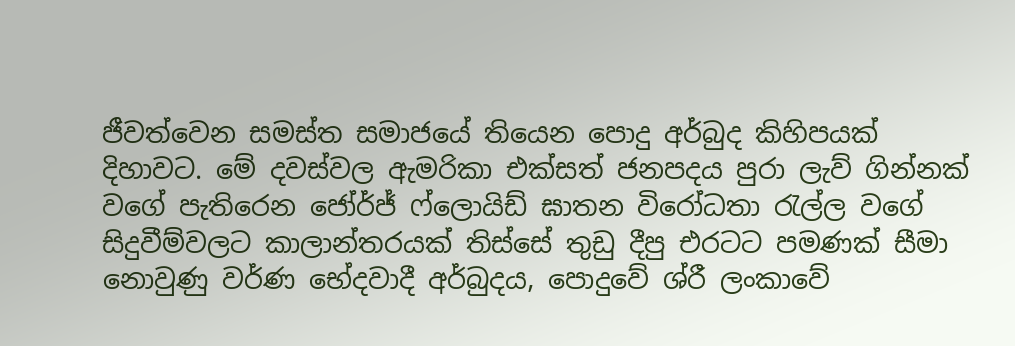ජීවත්වෙන සමස්ත සමාජයේ තියෙන පොදු අර්බුද කිහිපයක් දිහාවට. මේ දවස්වල ඇමරිකා එක්සත් ජනපදය පුරා ලැව් ගින්නක් වගේ පැතිරෙන ජෝර්ජ් ෆ්ලොයිඩ් ඝාතන විරෝධතා රැල්ල වගේ සිදුවීම්වලට කාලාන්තරයක් තිස්සේ තුඩු දීපු එරටට පමණක් සීමා නොවුණු වර්ණ භේදවාදී අර්බුදය, පොදුවේ ශ්රී ලංකාවේ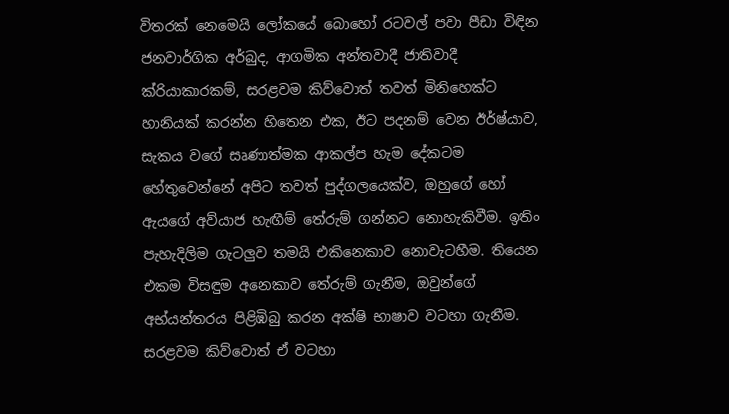විතරක් නෙමෙයි ලෝකයේ බොහෝ රටවල් පවා පීඩා විඳින ජනවාර්ගික අර්බුද, ආගමික අන්තවාදී ජාතිවාදී ක්රියාකාරකම්, සරළවම කිව්වොත් තවත් මිනිහෙක්ට හානියක් කරන්න හිතෙන එක, ඊට පදනම් වෙන ඊර්ෂ්යාව, සැකය වගේ සෘණාත්මක ආකල්ප හැම දේකටම හේතුවෙන්නේ අපිට තවත් පුද්ගලයෙක්ව, ඔහුගේ හෝ ඇයගේ අව්යාජ හැඟීම් තේරුම් ගන්නට නොහැකිවීම. ඉතිං පැහැදිලිම ගැටලුව තමයි එකිනෙකාව නොවැටහීම. තියෙන එකම විසඳුම අනෙකාව තේරුම් ගැනීම, ඔවුන්ගේ අභ්යන්තරය පිළිඹිබු කරන අක්ෂි භාෂාව වටහා ගැනීම. සරළවම කිව්වොත් ඒ වටහා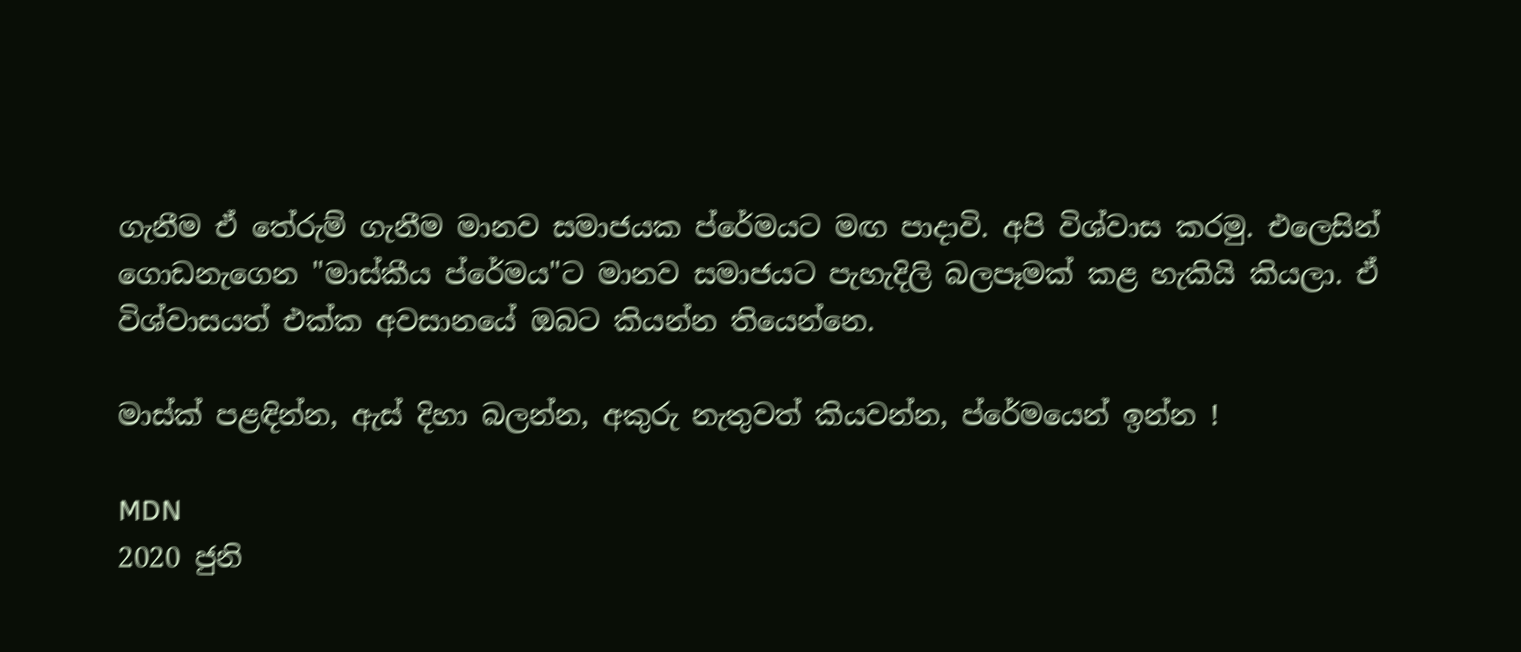ගැනීම ඒ තේරුම් ගැනීම මානව සමාජයක ප්රේමයට මඟ පාදාවි. අපි විශ්වාස කරමු. එලෙසින් ගොඩනැගෙන "මාස්කීය ප්රේමය"ට මානව සමාජයට පැහැදිලි බලපෑමක් කළ හැකියි කියලා. ඒ විශ්වාසයත් එක්ක අවසානයේ ඔබට කියන්න තියෙන්නෙ.

මාස්ක් පළඳින්න, ඇස් දිහා බලන්න, අකුරු නැතුවත් කියවන්න, ප්රේමයෙන් ඉන්න !

MDN
2020 ජුනි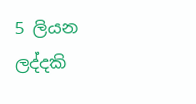5 ලියන ලද්දකි